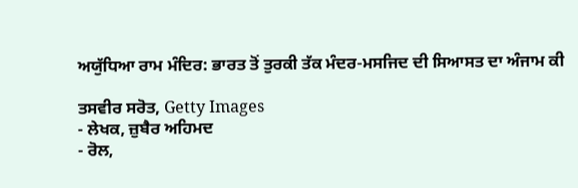ਅਯੁੱਧਿਆ ਰਾਮ ਮੰਦਿਰ: ਭਾਰਤ ਤੋਂ ਤੁਰਕੀ ਤੱਕ ਮੰਦਰ-ਮਸਜਿਦ ਦੀ ਸਿਆਸਤ ਦਾ ਅੰਜਾਮ ਕੀ

ਤਸਵੀਰ ਸਰੋਤ, Getty Images
- ਲੇਖਕ, ਜ਼ੁਬੈਰ ਅਹਿਮਦ
- ਰੋਲ,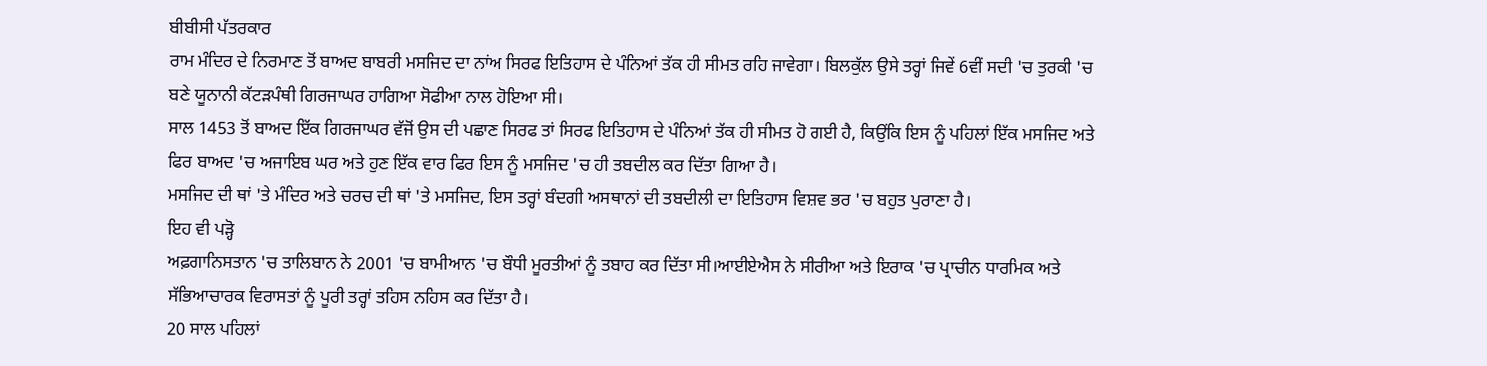ਬੀਬੀਸੀ ਪੱਤਰਕਾਰ
ਰਾਮ ਮੰਦਿਰ ਦੇ ਨਿਰਮਾਣ ਤੋਂ ਬਾਅਦ ਬਾਬਰੀ ਮਸਜਿਦ ਦਾ ਨਾਂਅ ਸਿਰਫ ਇਤਿਹਾਸ ਦੇ ਪੰਨਿਆਂ ਤੱਕ ਹੀ ਸੀਮਤ ਰਹਿ ਜਾਵੇਗਾ। ਬਿਲਕੁੱਲ ਉਸੇ ਤਰ੍ਹਾਂ ਜਿਵੇਂ 6ਵੀਂ ਸਦੀ 'ਚ ਤੁਰਕੀ 'ਚ ਬਣੇ ਯੂਨਾਨੀ ਕੱਟੜਪੰਥੀ ਗਿਰਜਾਘਰ ਹਾਗਿਆ ਸੋਫੀਆ ਨਾਲ ਹੋਇਆ ਸੀ।
ਸਾਲ 1453 ਤੋਂ ਬਾਅਦ ਇੱਕ ਗਿਰਜਾਘਰ ਵੱਜੋਂ ਉਸ ਦੀ ਪਛਾਣ ਸਿਰਫ ਤਾਂ ਸਿਰਫ ਇਤਿਹਾਸ ਦੇ ਪੰਨਿਆਂ ਤੱਕ ਹੀ ਸੀਮਤ ਹੋ ਗਈ ਹੈ, ਕਿਉਂਕਿ ਇਸ ਨੂੰ ਪਹਿਲਾਂ ਇੱਕ ਮਸਜਿਦ ਅਤੇ ਫਿਰ ਬਾਅਦ 'ਚ ਅਜਾਇਬ ਘਰ ਅਤੇ ਹੁਣ ਇੱਕ ਵਾਰ ਫਿਰ ਇਸ ਨੂੰ ਮਸਜਿਦ 'ਚ ਹੀ ਤਬਦੀਲ ਕਰ ਦਿੱਤਾ ਗਿਆ ਹੈ।
ਮਸਜਿਦ ਦੀ ਥਾਂ 'ਤੇ ਮੰਦਿਰ ਅਤੇ ਚਰਚ ਦੀ ਥਾਂ 'ਤੇ ਮਸਜਿਦ, ਇਸ ਤਰ੍ਹਾਂ ਬੰਦਗੀ ਅਸਥਾਨਾਂ ਦੀ ਤਬਦੀਲੀ ਦਾ ਇਤਿਹਾਸ ਵਿਸ਼ਵ ਭਰ 'ਚ ਬਹੁਤ ਪੁਰਾਣਾ ਹੈ।
ਇਹ ਵੀ ਪੜ੍ਹੋ
ਅਫ਼ਗਾਨਿਸਤਾਨ 'ਚ ਤਾਲਿਬਾਨ ਨੇ 2001 'ਚ ਬਾਮੀਆਨ 'ਚ ਬੌਧੀ ਮੂਰਤੀਆਂ ਨੂੰ ਤਬਾਹ ਕਰ ਦਿੱਤਾ ਸੀ।ਆਈਏਐਸ ਨੇ ਸੀਰੀਆ ਅਤੇ ਇਰਾਕ 'ਚ ਪ੍ਰਾਚੀਨ ਧਾਰਮਿਕ ਅਤੇ ਸੱਭਿਆਚਾਰਕ ਵਿਰਾਸਤਾਂ ਨੂੰ ਪੂਰੀ ਤਰ੍ਹਾਂ ਤਹਿਸ ਨਹਿਸ ਕਰ ਦਿੱਤਾ ਹੈ।
20 ਸਾਲ ਪਹਿਲਾਂ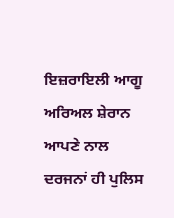ਇਜ਼ਰਾਇਲੀ ਆਗੂ ਅਰਿਅਲ ਸ਼ੇਰਾਨ ਆਪਣੇ ਨਾਲ ਦਰਜਨਾਂ ਹੀ ਪੁਲਿਸ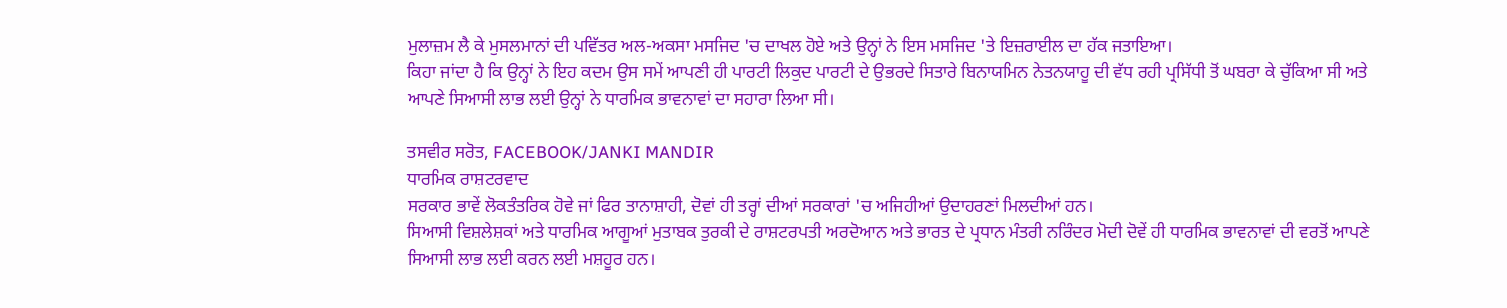ਮੁਲਾਜ਼ਮ ਲੈ ਕੇ ਮੁਸਲਮਾਨਾਂ ਦੀ ਪਵਿੱਤਰ ਅਲ-ਅਕਸਾ ਮਸਜਿਦ 'ਚ ਦਾਖਲ ਹੋਏ ਅਤੇ ਉਨ੍ਹਾਂ ਨੇ ਇਸ ਮਸਜਿਦ 'ਤੇ ਇਜ਼ਰਾਈਲ ਦਾ ਹੱਕ ਜਤਾਇਆ।
ਕਿਹਾ ਜਾਂਦਾ ਹੈ ਕਿ ਉਨ੍ਹਾਂ ਨੇ ਇਹ ਕਦਮ ਉਸ ਸਮੇਂ ਆਪਣੀ ਹੀ ਪਾਰਟੀ ਲਿਕੁਦ ਪਾਰਟੀ ਦੇ ਉਭਰਦੇ ਸਿਤਾਰੇ ਬਿਨਾਯਮਿਨ ਨੇਤਨਯਾਹੂ ਦੀ ਵੱਧ ਰਹੀ ਪ੍ਰਸਿੱਧੀ ਤੋਂ ਘਬਰਾ ਕੇ ਚੁੱਕਿਆ ਸੀ ਅਤੇ ਆਪਣੇ ਸਿਆਸੀ ਲਾਭ ਲਈ ਉਨ੍ਹਾਂ ਨੇ ਧਾਰਮਿਕ ਭਾਵਨਾਵਾਂ ਦਾ ਸਹਾਰਾ ਲਿਆ ਸੀ।

ਤਸਵੀਰ ਸਰੋਤ, FACEBOOK/JANKI MANDIR
ਧਾਰਮਿਕ ਰਾਸ਼ਟਰਵਾਦ
ਸਰਕਾਰ ਭਾਵੇਂ ਲੋਕਤੰਤਰਿਕ ਹੋਵੇ ਜਾਂ ਫਿਰ ਤਾਨਾਸ਼ਾਹੀ, ਦੋਵਾਂ ਹੀ ਤਰ੍ਹਾਂ ਦੀਆਂ ਸਰਕਾਰਾਂ 'ਚ ਅਜਿਹੀਆਂ ਉਦਾਹਰਣਾਂ ਮਿਲਦੀਆਂ ਹਨ।
ਸਿਆਸੀ ਵਿਸ਼ਲੇਸ਼ਕਾਂ ਅਤੇ ਧਾਰਮਿਕ ਆਗੂਆਂ ਮੁਤਾਬਕ ਤੁਰਕੀ ਦੇ ਰਾਸ਼ਟਰਪਤੀ ਅਰਦੋਆਨ ਅਤੇ ਭਾਰਤ ਦੇ ਪ੍ਰਧਾਨ ਮੰਤਰੀ ਨਰਿੰਦਰ ਮੋਦੀ ਦੋਵੇਂ ਹੀ ਧਾਰਮਿਕ ਭਾਵਨਾਵਾਂ ਦੀ ਵਰਤੋਂ ਆਪਣੇ ਸਿਆਸੀ ਲਾਭ ਲਈ ਕਰਨ ਲਈ ਮਸ਼ਹੂਰ ਹਨ।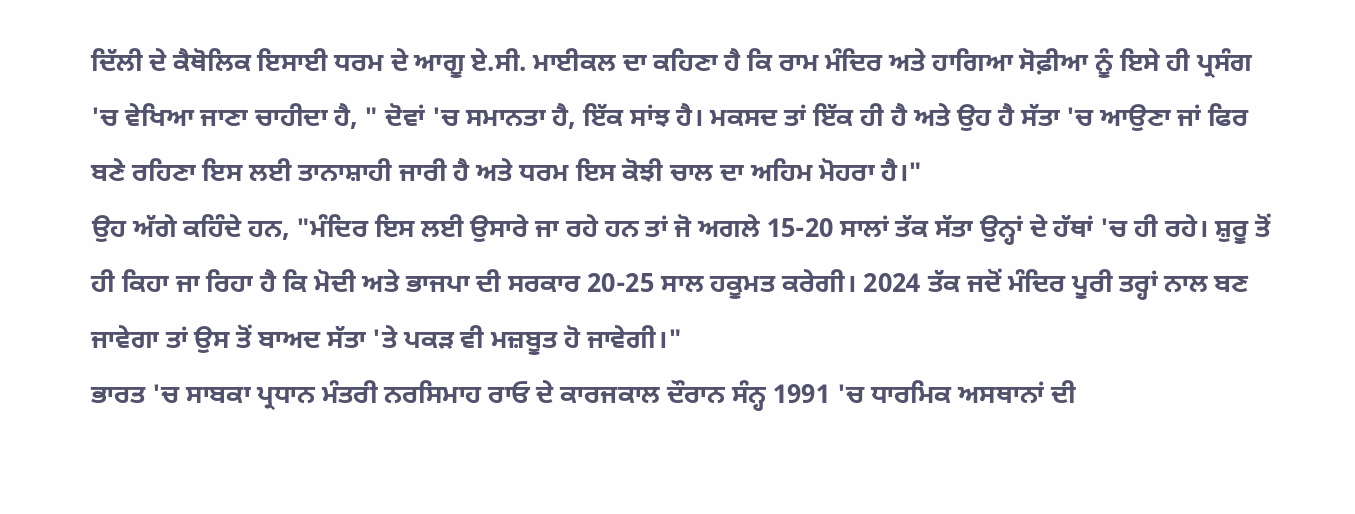ਦਿੱਲੀ ਦੇ ਕੈਥੋਲਿਕ ਇਸਾਈ ਧਰਮ ਦੇ ਆਗੂ ਏ.ਸੀ. ਮਾਈਕਲ ਦਾ ਕਹਿਣਾ ਹੈ ਕਿ ਰਾਮ ਮੰਦਿਰ ਅਤੇ ਹਾਗਿਆ ਸੋਫ਼ੀਆ ਨੂੰ ਇਸੇ ਹੀ ਪ੍ਰਸੰਗ 'ਚ ਵੇਖਿਆ ਜਾਣਾ ਚਾਹੀਦਾ ਹੈ, " ਦੋਵਾਂ 'ਚ ਸਮਾਨਤਾ ਹੈ, ਇੱਕ ਸਾਂਝ ਹੈ। ਮਕਸਦ ਤਾਂ ਇੱਕ ਹੀ ਹੈ ਅਤੇ ਉਹ ਹੈ ਸੱਤਾ 'ਚ ਆਉਣਾ ਜਾਂ ਫਿਰ ਬਣੇ ਰਹਿਣਾ ਇਸ ਲਈ ਤਾਨਾਸ਼ਾਹੀ ਜਾਰੀ ਹੈ ਅਤੇ ਧਰਮ ਇਸ ਕੋਝੀ ਚਾਲ ਦਾ ਅਹਿਮ ਮੋਹਰਾ ਹੈ।"
ਉਹ ਅੱਗੇ ਕਹਿੰਦੇ ਹਨ, "ਮੰਦਿਰ ਇਸ ਲਈ ਉਸਾਰੇ ਜਾ ਰਹੇ ਹਨ ਤਾਂ ਜੋ ਅਗਲੇ 15-20 ਸਾਲਾਂ ਤੱਕ ਸੱਤਾ ਉਨ੍ਹਾਂ ਦੇ ਹੱਥਾਂ 'ਚ ਹੀ ਰਹੇ। ਸ਼ੁਰੂ ਤੋਂ ਹੀ ਕਿਹਾ ਜਾ ਰਿਹਾ ਹੈ ਕਿ ਮੋਦੀ ਅਤੇ ਭਾਜਪਾ ਦੀ ਸਰਕਾਰ 20-25 ਸਾਲ ਹਕੂਮਤ ਕਰੇਗੀ। 2024 ਤੱਕ ਜਦੋਂ ਮੰਦਿਰ ਪੂਰੀ ਤਰ੍ਹਾਂ ਨਾਲ ਬਣ ਜਾਵੇਗਾ ਤਾਂ ਉਸ ਤੋਂ ਬਾਅਦ ਸੱਤਾ 'ਤੇ ਪਕੜ ਵੀ ਮਜ਼ਬੂਤ ਹੋ ਜਾਵੇਗੀ।"
ਭਾਰਤ 'ਚ ਸਾਬਕਾ ਪ੍ਰਧਾਨ ਮੰਤਰੀ ਨਰਸਿਮਾਹ ਰਾਓ ਦੇ ਕਾਰਜਕਾਲ ਦੌਰਾਨ ਸੰਨ੍ਹ 1991 'ਚ ਧਾਰਮਿਕ ਅਸਥਾਨਾਂ ਦੀ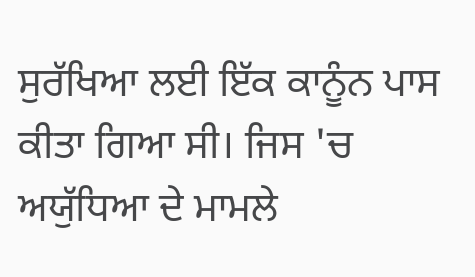ਸੁਰੱਖਿਆ ਲਈ ਇੱਕ ਕਾਨੂੰਨ ਪਾਸ ਕੀਤਾ ਗਿਆ ਸੀ। ਜਿਸ 'ਚ ਅਯੁੱਧਿਆ ਦੇ ਮਾਮਲੇ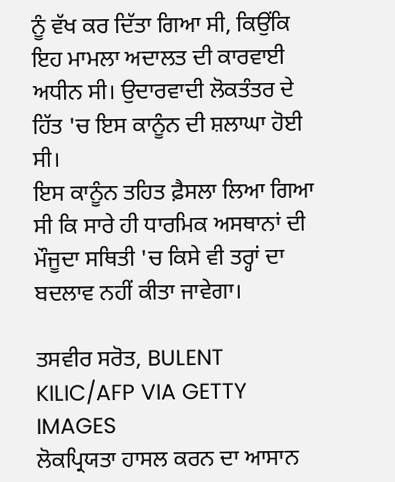ਨੂੰ ਵੱਖ ਕਰ ਦਿੱਤਾ ਗਿਆ ਸੀ, ਕਿਉਂਕਿ ਇਹ ਮਾਮਲਾ ਅਦਾਲਤ ਦੀ ਕਾਰਵਾਈ ਅਧੀਨ ਸੀ। ਉਦਾਰਵਾਦੀ ਲੋਕਤੰਤਰ ਦੇ ਹਿੱਤ 'ਚ ਇਸ ਕਾਨੂੰਨ ਦੀ ਸ਼ਲਾਘਾ ਹੋਈ ਸੀ।
ਇਸ ਕਾਨੂੰਨ ਤਹਿਤ ਫ਼ੈਸਲਾ ਲਿਆ ਗਿਆ ਸੀ ਕਿ ਸਾਰੇ ਹੀ ਧਾਰਮਿਕ ਅਸਥਾਨਾਂ ਦੀ ਮੌਜੂਦਾ ਸਥਿਤੀ 'ਚ ਕਿਸੇ ਵੀ ਤਰ੍ਹਾਂ ਦਾ ਬਦਲਾਵ ਨਹੀਂ ਕੀਤਾ ਜਾਵੇਗਾ।

ਤਸਵੀਰ ਸਰੋਤ, BULENT KILIC/AFP VIA GETTY IMAGES
ਲੋਕਪ੍ਰਿਯਤਾ ਹਾਸਲ ਕਰਨ ਦਾ ਆਸਾਨ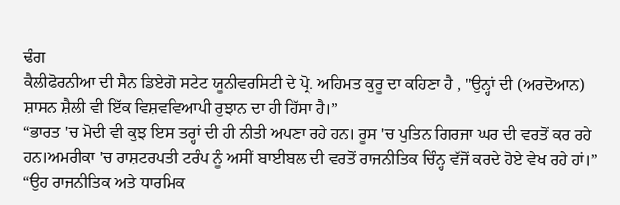ਢੰਗ
ਕੈਲੀਫੋਰਨੀਆ ਦੀ ਸੈਨ ਡਿਏਗੋ ਸਟੇਟ ਯੂਨੀਵਰਸਿਟੀ ਦੇ ਪ੍ਰੋ. ਅਹਿਮਤ ਕੁਰੂ ਦਾ ਕਹਿਣਾ ਹੈ , "ਉਨ੍ਹਾਂ ਦੀ (ਅਰਦੋਆਨ) ਸ਼ਾਸਨ ਸ਼ੈਲੀ ਵੀ ਇੱਕ ਵਿਸ਼ਵਵਿਆਪੀ ਰੁਝਾਨ ਦਾ ਹੀ ਹਿੱਸਾ ਹੈ।”
“ਭਾਰਤ 'ਚ ਮੋਦੀ ਵੀ ਕੁਝ ਇਸ ਤਰ੍ਹਾਂ ਦੀ ਹੀ ਨੀਤੀ ਅਪਣਾ ਰਹੇ ਹਨ। ਰੂਸ 'ਚ ਪੁਤਿਨ ਗਿਰਜਾ ਘਰ ਦੀ ਵਰਤੋਂ ਕਰ ਰਹੇ ਹਨ।ਅਮਰੀਕਾ 'ਚ ਰਾਸ਼ਟਰਪਤੀ ਟਰੰਪ ਨੂੰ ਅਸੀਂ ਬਾਈਬਲ ਦੀ ਵਰਤੋਂ ਰਾਜਨੀਤਿਕ ਚਿੰਨ੍ਹ ਵੱਜੋਂ ਕਰਦੇ ਹੋਏ ਵੇਖ ਰਹੇ ਹਾਂ।”
“ਉਹ ਰਾਜਨੀਤਿਕ ਅਤੇ ਧਾਰਮਿਕ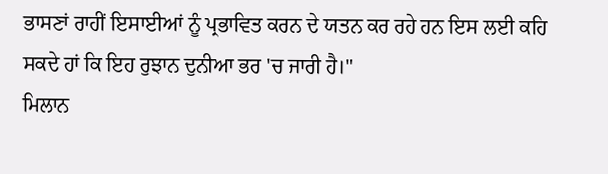ਭਾਸਣਾਂ ਰਾਹੀਂ ਇਸਾਈਆਂ ਨੂੰ ਪ੍ਰਭਾਵਿਤ ਕਰਨ ਦੇ ਯਤਨ ਕਰ ਰਹੇ ਹਨ ਇਸ ਲਈ ਕਹਿ ਸਕਦੇ ਹਾਂ ਕਿ ਇਹ ਰੁਝਾਨ ਦੁਨੀਆ ਭਰ 'ਚ ਜਾਰੀ ਹੈ।"
ਮਿਲਾਨ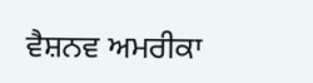ਵੈਸ਼ਨਵ ਅਮਰੀਕਾ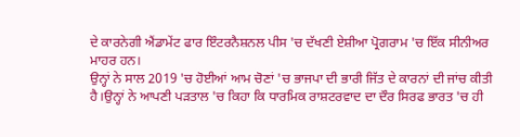ਦੇ ਕਾਰਨੇਗੀ ਐਂਡਾਮੇਂਟ ਫਾਰ ਇੰਟਰਨੈਸ਼ਨਲ ਪੀਸ 'ਚ ਦੱਖਣੀ ਏਸ਼ੀਆ ਪ੍ਰੋਗਰਾਮ 'ਚ ਇੱਕ ਸੀਨੀਅਰ ਮਾਹਰ ਹਨ।
ਉਨ੍ਹਾਂ ਨੇ ਸਾਲ 2019 'ਚ ਹੋਈਆਂ ਆਮ ਚੋਣਾਂ 'ਚ ਭਾਜਪਾ ਦੀ ਭਾਰੀ ਜਿੱਤ ਦੇ ਕਾਰਨਾਂ ਦੀ ਜਾਂਚ ਕੀਤੀ ਹੈ।ਉਨ੍ਹਾਂ ਨੇ ਆਪਣੀ ਪੜਤਾਲ 'ਚ ਕਿਹਾ ਕਿ ਧਾਰਮਿਕ ਰਾਸ਼ਟਰਵਾਦ ਦਾ ਦੌਰ ਸਿਰਫ ਭਾਰਤ 'ਚ ਹੀ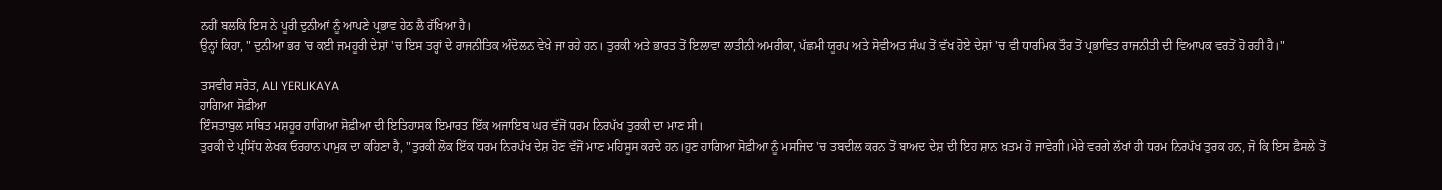ਨਹੀਂ ਬਲਕਿ ਇਸ ਨੇ ਪੂਰੀ ਦੁਨੀਆਂ ਨੂੰ ਆਪਣੇ ਪ੍ਰਭਾਵ ਹੇਠ ਲੈ ਰੱਖਿਆ ਹੈ।
ਉਨ੍ਹਾਂ ਕਿਹਾ, " ਦੁਨੀਆ ਭਰ 'ਚ ਕਈ ਜਮਹੂਰੀ ਦੇਸ਼ਾਂ 'ਚ ਇਸ ਤਰ੍ਹਾਂ ਦੇ ਰਾਜਨੀਤਿਕ ਅੰਦੋਲਨ ਵੇਖੇ ਜਾ ਰਹੇ ਹਨ। ਤੁਰਕੀ ਅਤੇ ਭਾਰਤ ਤੋਂ ਇਲਾਵਾ ਲਾਤੀਨੀ ਅਮਰੀਕਾ, ਪੱਛਮੀ ਯੂਰਪ ਅਤੇ ਸੋਵੀਅਤ ਸੰਘ ਤੋਂ ਵੱਖ ਹੋਏ ਦੇਸ਼ਾਂ 'ਚ ਵੀ ਧਾਰਮਿਕ ਤੌਰ ਤੋਂ ਪ੍ਰਭਾਵਿਤ ਰਾਜਨੀਤੀ ਦੀ ਵਿਆਪਕ ਵਰਤੋਂ ਹੋ ਰਹੀ ਹੈ।"

ਤਸਵੀਰ ਸਰੋਤ, ALI YERLIKAYA
ਹਾਗਿਆ ਸੋਫ਼ੀਆ
ਇੰਸਤਾਬੁਲ ਸਥਿਤ ਮਸ਼ਹੂਰ ਹਾਗਿਆ ਸੋਫ਼ੀਆ ਦੀ ਇਤਿਹਾਸਕ ਇਮਾਰਤ ਇੱਕ ਅਜਾਇਬ ਘਰ ਵੱਜੋਂ ਧਰਮ ਨਿਰਪੱਖ ਤੁਰਕੀ ਦਾ ਮਾਣ ਸੀ।
ਤੁਰਕੀ ਦੇ ਪ੍ਰਸਿੱਧ ਲੇਖਕ ਓਰਹਾਨ ਪਾਮੁਕ ਦਾ ਕਹਿਣਾ ਹੈ, "ਤੁਰਕੀ ਲੋਕ ਇੱਕ ਧਰਮ ਨਿਰਪੱਖ ਦੇਸ਼ ਹੋਣ ਵੱਜੋਂ ਮਾਣ ਮਹਿਸੂਸ ਕਰਦੇ ਹਨ।ਹੁਣ ਹਾਗਿਆ ਸੋਫ਼ੀਆ ਨੂੰ ਮਸਜਿਦ 'ਚ ਤਬਦੀਲ ਕਰਨ ਤੋਂ ਬਾਅਦ ਦੇਸ਼ ਦੀ ਇਹ ਸ਼ਾਨ ਖ਼ਤਮ ਹੋ ਜਾਵੇਗੀ।ਮੇਰੇ ਵਰਗੇ ਲੱਖਾਂ ਹੀ ਧਰਮ ਨਿਰਪੱਖ ਤੁਰਕ ਹਨ, ਜੋ ਕਿ ਇਸ ਫ਼ੈਸਲੇ ਤੋਂ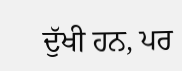ਦੁੱਖੀ ਹਨ, ਪਰ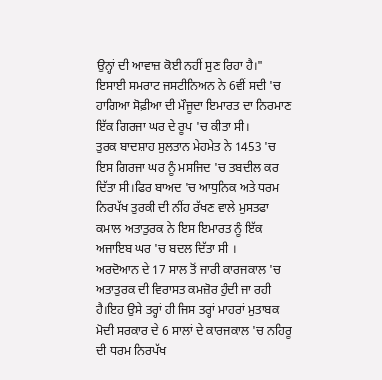ਉਨ੍ਹਾਂ ਦੀ ਆਵਾਜ਼ ਕੋਈ ਨਹੀਂ ਸੁਣ ਰਿਹਾ ਹੈ।"
ਇਸਾਈ ਸਮਰਾਟ ਜਸਟੀਨਿਅਨ ਨੇ 6ਵੀਂ ਸਦੀ 'ਚ ਹਾਗਿਆ ਸੋਫ਼ੀਆ ਦੀ ਮੌਜੂਦਾ ਇਮਾਰਤ ਦਾ ਨਿਰਮਾਣ ਇੱਕ ਗਿਰਜਾ ਘਰ ਦੇ ਰੂਪ 'ਚ ਕੀਤਾ ਸੀ।
ਤੁਰਕ ਬਾਦਸ਼ਾਹ ਸੁਲਤਾਨ ਮੇਹਮੇਤ ਨੇ 1453 'ਚ ਇਸ ਗਿਰਜਾ ਘਰ ਨੂੰ ਮਸਜਿਦ 'ਚ ਤਬਦੀਲ ਕਰ ਦਿੱਤਾ ਸੀ।ਫਿਰ ਬਾਅਦ 'ਚ ਆਧੁਨਿਕ ਅਤੇ ਧਰਮ ਨਿਰਪੱਖ ਤੁਰਕੀ ਦੀ ਨੀਂਹ ਰੱਖਣ ਵਾਲੇ ਮੁਸਤਫਾ ਕਮਾਲ ਅਤਾਤੁਰਕ ਨੇ ਇਸ ਇਮਾਰਤ ਨੂੰ ਇੱਕ ਅਜਾਇਬ ਘਰ 'ਚ ਬਦਲ ਦਿੱਤਾ ਸੀ ।
ਅਰਦੋਆਨ ਦੇ 17 ਸਾਲ ਤੋਂ ਜਾਰੀ ਕਾਰਜਕਾਲ 'ਚ ਅਤਾਤੁਰਕ ਦੀ ਵਿਰਾਸਤ ਕਮਜ਼ੋਰ ਹੁੰਦੀ ਜਾ ਰਹੀ ਹੈ।ਇਹ ਉਸੇ ਤਰ੍ਹਾਂ ਹੀ ਜਿਸ ਤਰ੍ਹਾਂ ਮਾਹਰਾਂ ਮੁਤਾਬਕ ਮੋਦੀ ਸਰਕਾਰ ਦੇ 6 ਸਾਲਾਂ ਦੇ ਕਾਰਜਕਾਲ 'ਚ ਨਹਿਰੂ ਦੀ ਧਰਮ ਨਿਰਪੱਖ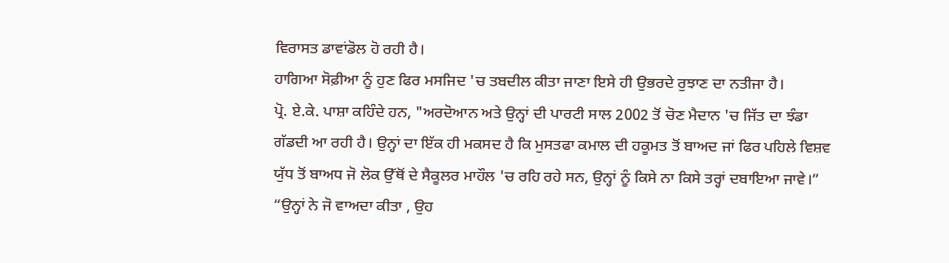ਵਿਰਾਸਤ ਡਾਵਾਂਡੋਲ ਹੋ ਰਹੀ ਹੈ।
ਹਾਗਿਆ ਸੋਫ਼ੀਆ ਨੂੰ ਹੁਣ ਫਿਰ ਮਸਜਿਦ 'ਚ ਤਬਦੀਲ ਕੀਤਾ ਜਾਣਾ ਇਸੇ ਹੀ ਉਭਰਦੇ ਰੁਝਾਣ ਦਾ ਨਤੀਜਾ ਹੈ।
ਪ੍ਰੋ. ਏ.ਕੇ. ਪਾਸ਼ਾ ਕਹਿੰਦੇ ਹਨ, "ਅਰਦੋਆਨ ਅਤੇ ਉਨ੍ਹਾਂ ਦੀ ਪਾਰਟੀ ਸਾਲ 2002 ਤੋਂ ਚੋਣ ਮੈਦਾਨ 'ਚ ਜਿੱਤ ਦਾ ਝੰਡਾ ਗੱਡਦੀ ਆ ਰਹੀ ਹੈ। ਉਨ੍ਹਾਂ ਦਾ ਇੱਕ ਹੀ ਮਕਸਦ ਹੈ ਕਿ ਮੁਸਤਫਾ ਕਮਾਲ ਦੀ ਹਕੂਮਤ ਤੋਂ ਬਾਅਦ ਜਾਂ ਫਿਰ ਪਹਿਲੇ ਵਿਸ਼ਵ ਯੁੱਧ ਤੋਂ ਬਾਅਧ ਜੋ ਲੋਕ ਉੱਥੋਂ ਦੇ ਸੈਕੂਲਰ ਮਾਹੌਲ 'ਚ ਰਹਿ ਰਹੇ ਸਨ, ਉਨ੍ਹਾਂ ਨੂੰ ਕਿਸੇ ਨਾ ਕਿਸੇ ਤਰ੍ਹਾਂ ਦਬਾਇਆ ਜਾਵੇ।”
“ਉਨ੍ਹਾਂ ਨੇ ਜੋ ਵਾਅਦਾ ਕੀਤਾ , ਉਹ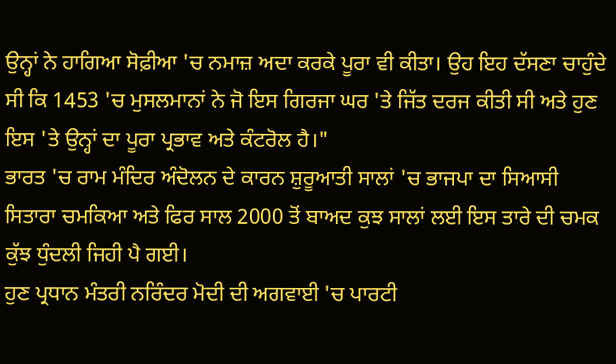ਉਨ੍ਹਾਂ ਨੇ ਹਾਗਿਆ ਸੋਫ਼ੀਆ 'ਚ ਨਮਾਜ਼ ਅਦਾ ਕਰਕੇ ਪੂਰਾ ਵੀ ਕੀਤਾ। ਉਹ ਇਹ ਦੱਸਣਾ ਚਾਹੁੰਦੇ ਸੀ ਕਿ 1453 'ਚ ਮੁਸਲਮਾਨਾਂ ਨੇ ਜੋ ਇਸ ਗਿਰਜਾ ਘਰ 'ਤੇ ਜਿੱਤ ਦਰਜ ਕੀਤੀ ਸੀ ਅਤੇ ਹੁਣ ਇਸ 'ਤੇ ਉਨ੍ਹਾਂ ਦਾ ਪੂਰਾ ਪ੍ਰਭਾਵ ਅਤੇ ਕੰਟਰੋਲ ਹੈ।"
ਭਾਰਤ 'ਚ ਰਾਮ ਮੰਦਿਰ ਅੰਦੋਲਨ ਦੇ ਕਾਰਨ ਸ਼ੁਰੂਆਤੀ ਸਾਲਾਂ 'ਚ ਭਾਜਪਾ ਦਾ ਸਿਆਸੀ ਸਿਤਾਰਾ ਚਮਕਿਆ ਅਤੇ ਫਿਰ ਸਾਲ 2000 ਤੋਂ ਬਾਅਦ ਕੁਝ ਸਾਲਾਂ ਲਈ ਇਸ ਤਾਰੇ ਦੀ ਚਮਕ ਕੁੱਝ ਧੁੰਦਲੀ ਜਿਹੀ ਪੈ ਗਈ।
ਹੁਣ ਪ੍ਰਧਾਨ ਮੰਤਰੀ ਨਰਿੰਦਰ ਮੋਦੀ ਦੀ ਅਗਵਾਈ 'ਚ ਪਾਰਟੀ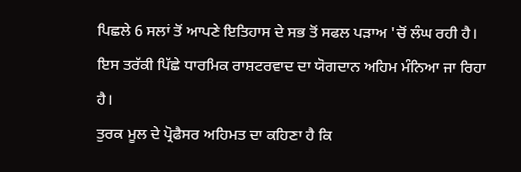ਪਿਛਲੇ 6 ਸਲਾਂ ਤੋਂ ਆਪਣੇ ਇਤਿਹਾਸ ਦੇ ਸਭ ਤੋਂ ਸਫਲ ਪੜਾਅ 'ਚੋਂ ਲੰਘ ਰਹੀ ਹੈ। ਇਸ ਤਰੱਕੀ ਪਿੱਛੇ ਧਾਰਮਿਕ ਰਾਸ਼ਟਰਵਾਦ ਦਾ ਯੋਗਦਾਨ ਅਹਿਮ ਮੰਨਿਆ ਜਾ ਰਿਹਾ ਹੈ।
ਤੁਰਕ ਮੂਲ ਦੇ ਪ੍ਰੋਫੈਸਰ ਅਹਿਮਤ ਦਾ ਕਹਿਣਾ ਹੈ ਕਿ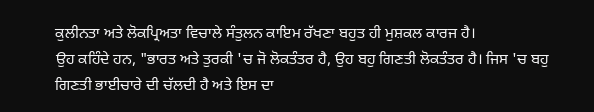ਕੁਲੀਨਤਾ ਅਤੇ ਲੋਕਪ੍ਰਿਅਤਾ ਵਿਚਾਲੇ ਸੰਤੁਲਨ ਕਾਇਮ ਰੱਖਣਾ ਬਹੁਤ ਹੀ ਮੁਸ਼ਕਲ ਕਾਰਜ ਹੈ।
ਉਹ ਕਹਿੰਦੇ ਹਨ, "ਭਾਰਤ ਅਤੇ ਤੁਰਕੀ 'ਚ ਜੋ ਲੋਕਤੰਤਰ ਹੈ, ਉਹ ਬਹੁ ਗਿਣਤੀ ਲੋਕਤੰਤਰ ਹੈ। ਜਿਸ 'ਚ ਬਹੁ ਗਿਣਤੀ ਭਾਈਚਾਰੇ ਦੀ ਚੱਲਦੀ ਹੈ ਅਤੇ ਇਸ ਦਾ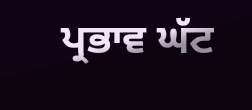ਪ੍ਰਭਾਵ ਘੱਟ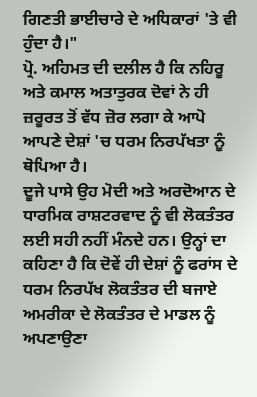ਗਿਣਤੀ ਭਾਈਚਾਰੇ ਦੇ ਅਧਿਕਾਰਾਂ 'ਤੇ ਵੀ ਹੁੰਦਾ ਹੈ।"
ਪ੍ਰੋ. ਅਹਿਮਤ ਦੀ ਦਲੀਲ ਹੈ ਕਿ ਨਹਿਰੂ ਅਤੇ ਕਮਾਲ ਅਤਾਤੁਰਕ ਦੋਵਾਂ ਨੇ ਹੀ ਜ਼ਰੂਰਤ ਤੋਂ ਵੱਧ ਜ਼ੋਰ ਲਗਾ ਕੇ ਆਪੋ ਆਪਣੇ ਦੇਸ਼ਾਂ 'ਚ ਧਰਮ ਨਿਰਪੱਖਤਾ ਨੂੰ ਥੋਪਿਆ ਹੈ।
ਦੂਜੇ ਪਾਸੇ ਉਹ ਮੋਦੀ ਅਤੇ ਅਰਦੋਆਨ ਦੇ ਧਾਰਮਿਕ ਰਾਸ਼ਟਰਵਾਦ ਨੂੰ ਵੀ ਲੋਕਤੰਤਰ ਲਈ ਸਹੀ ਨਹੀਂ ਮੰਨਦੇ ਹਨ। ਉਨ੍ਹਾਂ ਦਾ ਕਹਿਣਾ ਹੈ ਕਿ ਦੋਵੇਂ ਹੀ ਦੇਸ਼ਾਂ ਨੂੰ ਫਰਾਂਸ ਦੇ ਧਰਮ ਨਿਰਪੱਖ ਲੋਕਤੰਤਰ ਦੀ ਬਜਾਏ ਅਮਰੀਕਾ ਦੇ ਲੋਕਤੰਤਰ ਦੇ ਮਾਡਲ ਨੂੰ ਅਪਣਾਉਣਾ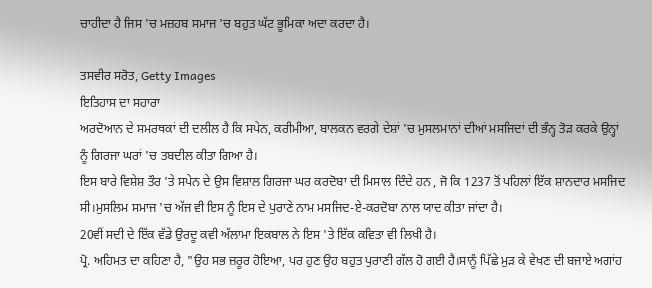ਚਾਹੀਦਾ ਹੈ ਜਿਸ 'ਚ ਮਜ਼ਹਬ ਸਮਾਜ 'ਚ ਬਹੁਤ ਘੱਟ ਭੂਮਿਕਾ ਅਦਾ ਕਰਦਾ ਹੈ।

ਤਸਵੀਰ ਸਰੋਤ, Getty Images
ਇਤਿਹਾਸ ਦਾ ਸਹਾਰਾ
ਅਰਦੋਆਨ ਦੇ ਸਮਰਥਕਾਂ ਦੀ ਦਲੀਲ ਹੈ ਕਿ ਸਪੇਨ, ਕਰੀਮੀਆ, ਬਾਲਕਨ ਵਰਗੇ ਦੇਸ਼ਾਂ 'ਚ ਮੁਸਲਮਾਨਾਂ ਦੀਆਂ ਮਸਜਿਦਾਂ ਦੀ ਭੰਨ੍ਹ ਤੋੜ ਕਰਕੇ ਉਨ੍ਹਾਂ ਨੂੰ ਗਿਰਜਾ ਘਰਾਂ 'ਚ ਤਬਦੀਲ ਕੀਤਾ ਗਿਆ ਹੈ।
ਇਸ ਬਾਰੇ ਵਿਸ਼ੇਸ਼ ਤੌਰ 'ਤੇ ਸਪੇਨ ਦੇ ਉਸ ਵਿਸ਼ਾਲ ਗਿਰਜਾ ਘਰ ਕਰਦੋਬਾ ਦੀ ਮਿਸਾਲ ਦਿੰਦੇ ਹਨ , ਜੋ ਕਿ 1237 ਤੋਂ ਪਹਿਲਾਂ ਇੱਕ ਸ਼ਾਨਦਾਰ ਮਸਜਿਦ ਸੀ।ਮੁਸਲਿਮ ਸਮਾਜ 'ਚ ਅੱਜ ਵੀ ਇਸ ਨੂੰ ਇਸ ਦੇ ਪੁਰਾਣੇ ਨਾਮ ਮਸਜਿਦ-ਏ-ਕਰਦੋਬਾ ਨਾਲ ਯਾਦ ਕੀਤਾ ਜਾਂਦਾ ਹੈ।
20ਵੀਂ ਸਦੀ ਦੇ ਇੱਕ ਵੱਡੇ ਉਰਦੂ ਕਵੀ ਅੱਲਾਮਾ ਇਕਬਾਲ ਨੇ ਇਸ 'ਤੇ ਇੱਕ ਕਵਿਤਾ ਵੀ ਲਿਖੀ ਹੈ।
ਪ੍ਰੋ. ਅਹਿਮਤ ਦਾ ਕਹਿਣਾ ਹੈ, "ਉਹ ਸਭ ਜ਼ਰੂਰ ਹੋਇਆ, ਪਰ ਹੁਣ ਉਹ ਬਹੁਤ ਪੁਰਾਣੀ ਗੱਲ ਹੋ ਗਈ ਹੈ।ਸਾਨੂੰ ਪਿੱਛੇ ਮੁੜ ਕੇ ਵੇਖਣ ਦੀ ਬਜਾਏ ਅਗਾਂਹ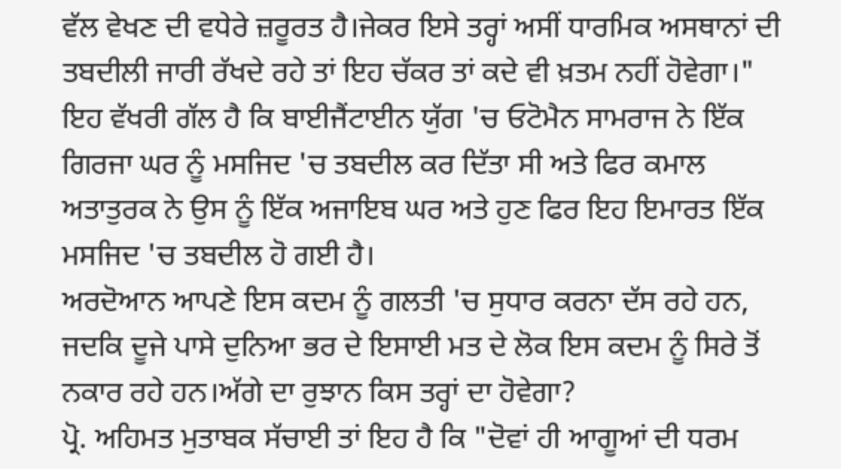ਵੱਲ ਵੇਖਣ ਦੀ ਵਧੇਰੇ ਜ਼ਰੂਰਤ ਹੈ।ਜੇਕਰ ਇਸੇ ਤਰ੍ਹਾਂ ਅਸੀਂ ਧਾਰਮਿਕ ਅਸਥਾਨਾਂ ਦੀ ਤਬਦੀਲੀ ਜਾਰੀ ਰੱਖਦੇ ਰਹੇ ਤਾਂ ਇਹ ਚੱਕਰ ਤਾਂ ਕਦੇ ਵੀ ਖ਼ਤਮ ਨਹੀਂ ਹੋਵੇਗਾ।"
ਇਹ ਵੱਖਰੀ ਗੱਲ ਹੈ ਕਿ ਬਾਈਜੈਂਟਾਈਨ ਯੁੱਗ 'ਚ ਓਟੋਮੈਨ ਸਾਮਰਾਜ ਨੇ ਇੱਕ ਗਿਰਜਾ ਘਰ ਨੂੰ ਮਸਜਿਦ 'ਚ ਤਬਦੀਲ ਕਰ ਦਿੱਤਾ ਸੀ ਅਤੇ ਫਿਰ ਕਮਾਲ ਅਤਾਤੁਰਕ ਨੇ ਉਸ ਨੂੰ ਇੱਕ ਅਜਾਇਬ ਘਰ ਅਤੇ ਹੁਣ ਫਿਰ ਇਹ ਇਮਾਰਤ ਇੱਕ ਮਸਜਿਦ 'ਚ ਤਬਦੀਲ ਹੋ ਗਈ ਹੈ।
ਅਰਦੋਆਨ ਆਪਣੇ ਇਸ ਕਦਮ ਨੂੰ ਗਲਤੀ 'ਚ ਸੁਧਾਰ ਕਰਨਾ ਦੱਸ ਰਹੇ ਹਨ, ਜਦਕਿ ਦੂਜੇ ਪਾਸੇ ਦੁਨਿਆ ਭਰ ਦੇ ਇਸਾਈ ਮਤ ਦੇ ਲੋਕ ਇਸ ਕਦਮ ਨੂੰ ਸਿਰੇ ਤੋਂ ਨਕਾਰ ਰਹੇ ਹਨ।ਅੱਗੇ ਦਾ ਰੁਝਾਨ ਕਿਸ ਤਰ੍ਹਾਂ ਦਾ ਹੋਵੇਗਾ?
ਪ੍ਰੋ. ਅਹਿਮਤ ਮੁਤਾਬਕ ਸੱਚਾਈ ਤਾਂ ਇਹ ਹੈ ਕਿ "ਦੋਵਾਂ ਹੀ ਆਗੂਆਂ ਦੀ ਧਰਮ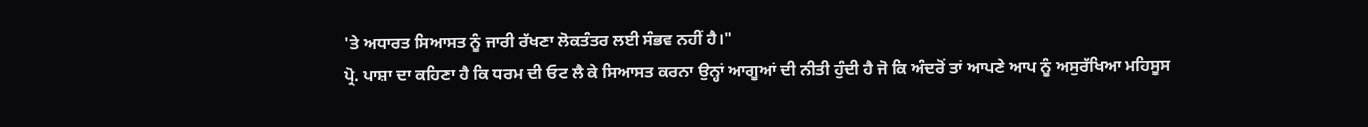'ਤੇ ਅਧਾਰਤ ਸਿਆਸਤ ਨੂੰ ਜਾਰੀ ਰੱਖਣਾ ਲੋਕਤੰਤਰ ਲਈ ਸੰਭਵ ਨਹੀਂ ਹੈ।"
ਪ੍ਰੋ. ਪਾਸ਼ਾ ਦਾ ਕਹਿਣਾ ਹੈ ਕਿ ਧਰਮ ਦੀ ਓਟ ਲੈ ਕੇ ਸਿਆਸਤ ਕਰਨਾ ਉਨ੍ਹਾਂ ਆਗੂਆਂ ਦੀ ਨੀਤੀ ਹੁੰਦੀ ਹੈ ਜੋ ਕਿ ਅੰਦਰੋਂ ਤਾਂ ਆਪਣੇ ਆਪ ਨੂੰ ਅਸੁਰੱਖਿਆ ਮਹਿਸੂਸ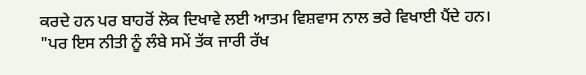ਕਰਦੇ ਹਨ ਪਰ ਬਾਹਰੋਂ ਲੋਕ ਦਿਖਾਵੇ ਲਈ ਆਤਮ ਵਿਸ਼ਵਾਸ ਨਾਲ ਭਰੇ ਵਿਖਾਈ ਪੈਂਦੇ ਹਨ।
"ਪਰ ਇਸ ਨੀਤੀ ਨੂੰ ਲੰਬੇ ਸਮੇਂ ਤੱਕ ਜਾਰੀ ਰੱਖ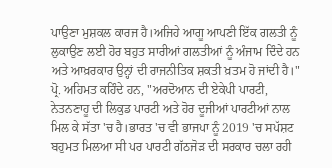ਪਾਉਣਾ ਮੁਸ਼ਕਲ ਕਾਰਜ ਹੈ।ਅਜਿਹੇ ਆਗੂ ਆਪਣੀ ਇੱਕ ਗਲਤੀ ਨੂੰ ਲੁਕਾਉਣ ਲਈ ਹੋਰ ਬਹੁਤ ਸਾਰੀਆਂ ਗਲਤੀਆਂ ਨੂੰ ਅੰਜਾਮ ਦਿੰਦੇ ਹਨ ਅਤੇ ਆਖ਼ਰਕਾਰ ਉਨ੍ਹਾਂ ਦੀ ਰਾਜਨੀਤਿਕ ਸ਼ਕਤੀ ਖ਼ਤਮ ਹੋ ਜਾਂਦੀ ਹੈ।"
ਪ੍ਰੋ. ਅਹਿਮਤ ਕਹਿੰਦੇ ਹਨ, "ਅਰਦੋਆਨ ਦੀ ਏਕੇਪੀ ਪਾਰਟੀ, ਨੇਤਨਣਾਹੂ ਦੀ ਲਿਕੁਡ ਪਾਰਟੀ ਅਤੇ ਹੋਰ ਦੂਜੀਆਂ ਪਾਰਟੀਆਂ ਨਾਲ ਮਿਲ ਕੇ ਸੱਤਾ 'ਚ ਹੈ।ਭਾਰਤ 'ਚ ਵੀ ਭਾਜਪਾ ਨੂੰ 2019 'ਚ ਸਪੱਸ਼ਟ ਬਹੁਮਤ ਮਿਲਆ ਸੀ ਪਰ ਪਾਰਟੀ ਗੱਠਜੋੜ ਦੀ ਸਰਕਾਰ ਚਲਾ ਰਹੀ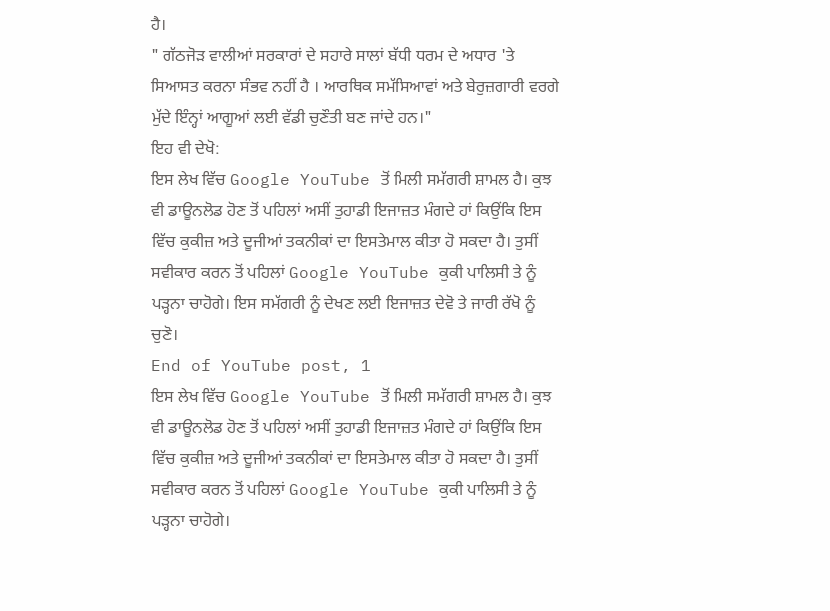ਹੈ।
" ਗੱਠਜੋੜ ਵਾਲੀਆਂ ਸਰਕਾਰਾਂ ਦੇ ਸਹਾਰੇ ਸਾਲਾਂ ਬੱਧੀ ਧਰਮ ਦੇ ਅਧਾਰ 'ਤੇ ਸਿਆਸਤ ਕਰਨਾ ਸੰਭਵ ਨਹੀਂ ਹੈ । ਆਰਥਿਕ ਸਮੱਸਿਆਵਾਂ ਅਤੇ ਬੇਰੁਜ਼ਗਾਰੀ ਵਰਗੇ ਮੁੱਦੇ ਇੰਨ੍ਹਾਂ ਆਗੂਆਂ ਲਈ ਵੱਡੀ ਚੁਣੌਤੀ ਬਣ ਜਾਂਦੇ ਹਨ।"
ਇਹ ਵੀ ਦੇਖੋ:
ਇਸ ਲੇਖ ਵਿੱਚ Google YouTube ਤੋਂ ਮਿਲੀ ਸਮੱਗਰੀ ਸ਼ਾਮਲ ਹੈ। ਕੁਝ ਵੀ ਡਾਊਨਲੋਡ ਹੋਣ ਤੋਂ ਪਹਿਲਾਂ ਅਸੀਂ ਤੁਹਾਡੀ ਇਜਾਜ਼ਤ ਮੰਗਦੇ ਹਾਂ ਕਿਉਂਕਿ ਇਸ ਵਿੱਚ ਕੁਕੀਜ਼ ਅਤੇ ਦੂਜੀਆਂ ਤਕਨੀਕਾਂ ਦਾ ਇਸਤੇਮਾਲ ਕੀਤਾ ਹੋ ਸਕਦਾ ਹੈ। ਤੁਸੀਂ ਸਵੀਕਾਰ ਕਰਨ ਤੋਂ ਪਹਿਲਾਂ Google YouTube ਕੁਕੀ ਪਾਲਿਸੀ ਤੇ ਨੂੰ ਪੜ੍ਹਨਾ ਚਾਹੋਗੇ। ਇਸ ਸਮੱਗਰੀ ਨੂੰ ਦੇਖਣ ਲਈ ਇਜਾਜ਼ਤ ਦੇਵੋ ਤੇ ਜਾਰੀ ਰੱਖੋ ਨੂੰ ਚੁਣੋ।
End of YouTube post, 1
ਇਸ ਲੇਖ ਵਿੱਚ Google YouTube ਤੋਂ ਮਿਲੀ ਸਮੱਗਰੀ ਸ਼ਾਮਲ ਹੈ। ਕੁਝ ਵੀ ਡਾਊਨਲੋਡ ਹੋਣ ਤੋਂ ਪਹਿਲਾਂ ਅਸੀਂ ਤੁਹਾਡੀ ਇਜਾਜ਼ਤ ਮੰਗਦੇ ਹਾਂ ਕਿਉਂਕਿ ਇਸ ਵਿੱਚ ਕੁਕੀਜ਼ ਅਤੇ ਦੂਜੀਆਂ ਤਕਨੀਕਾਂ ਦਾ ਇਸਤੇਮਾਲ ਕੀਤਾ ਹੋ ਸਕਦਾ ਹੈ। ਤੁਸੀਂ ਸਵੀਕਾਰ ਕਰਨ ਤੋਂ ਪਹਿਲਾਂ Google YouTube ਕੁਕੀ ਪਾਲਿਸੀ ਤੇ ਨੂੰ ਪੜ੍ਹਨਾ ਚਾਹੋਗੇ।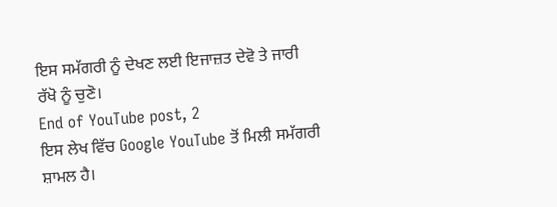ਇਸ ਸਮੱਗਰੀ ਨੂੰ ਦੇਖਣ ਲਈ ਇਜਾਜ਼ਤ ਦੇਵੋ ਤੇ ਜਾਰੀ ਰੱਖੋ ਨੂੰ ਚੁਣੋ।
End of YouTube post, 2
ਇਸ ਲੇਖ ਵਿੱਚ Google YouTube ਤੋਂ ਮਿਲੀ ਸਮੱਗਰੀ ਸ਼ਾਮਲ ਹੈ।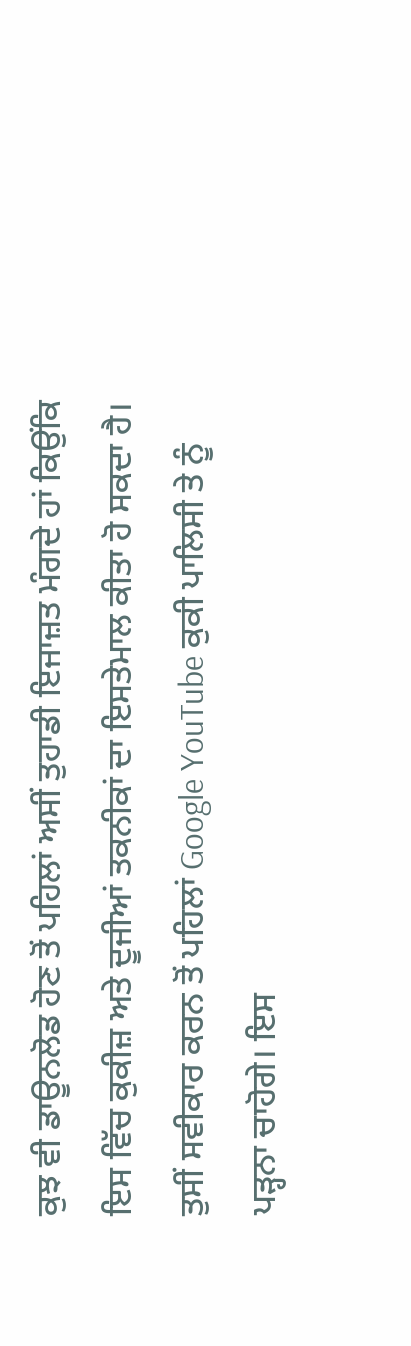ਕੁਝ ਵੀ ਡਾਊਨਲੋਡ ਹੋਣ ਤੋਂ ਪਹਿਲਾਂ ਅਸੀਂ ਤੁਹਾਡੀ ਇਜਾਜ਼ਤ ਮੰਗਦੇ ਹਾਂ ਕਿਉਂਕਿ ਇਸ ਵਿੱਚ ਕੁਕੀਜ਼ ਅਤੇ ਦੂਜੀਆਂ ਤਕਨੀਕਾਂ ਦਾ ਇਸਤੇਮਾਲ ਕੀਤਾ ਹੋ ਸਕਦਾ ਹੈ। ਤੁਸੀਂ ਸਵੀਕਾਰ ਕਰਨ ਤੋਂ ਪਹਿਲਾਂ Google YouTube ਕੁਕੀ ਪਾਲਿਸੀ ਤੇ ਨੂੰ ਪੜ੍ਹਨਾ ਚਾਹੋਗੇ। ਇਸ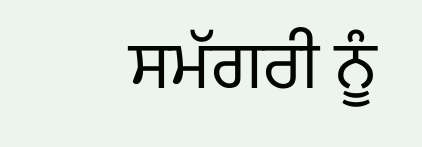ਸਮੱਗਰੀ ਨੂੰ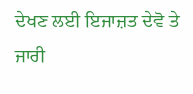ਦੇਖਣ ਲਈ ਇਜਾਜ਼ਤ ਦੇਵੋ ਤੇ ਜਾਰੀ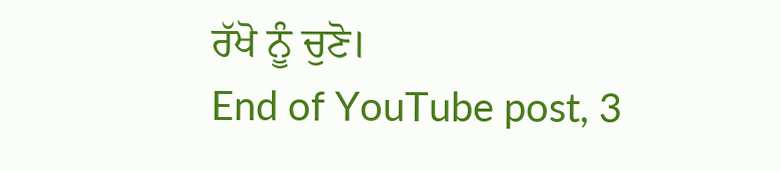ਰੱਖੋ ਨੂੰ ਚੁਣੋ।
End of YouTube post, 3